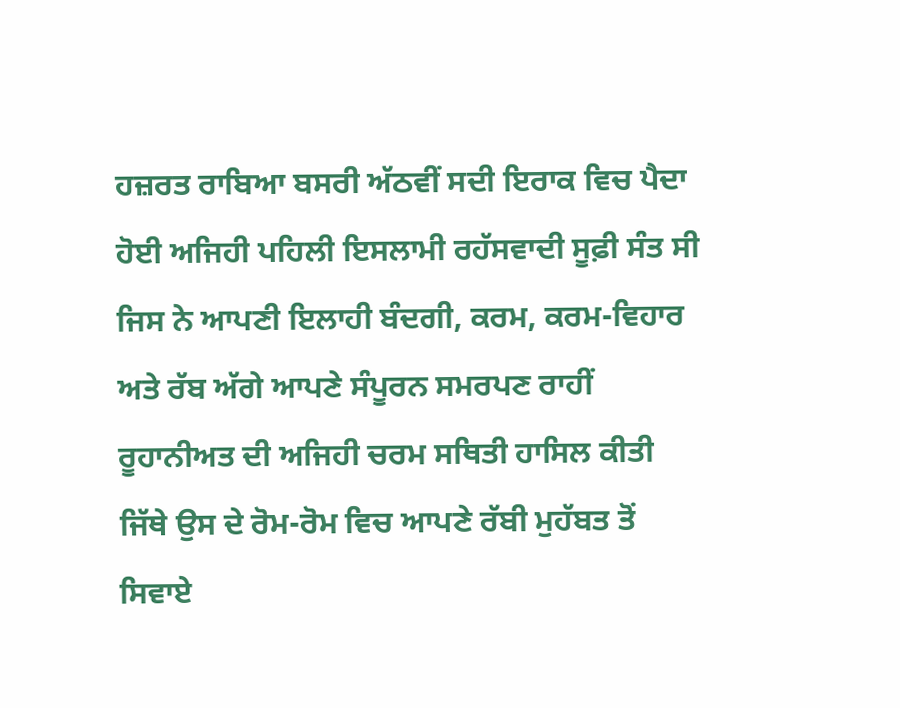ਹਜ਼ਰਤ ਰਾਬਿਆ ਬਸਰੀ ਅੱਠਵੀਂ ਸਦੀ ਇਰਾਕ ਵਿਚ ਪੈਦਾ ਹੋਈ ਅਜਿਹੀ ਪਹਿਲੀ ਇਸਲਾਮੀ ਰਹੱਸਵਾਦੀ ਸੂਫ਼ੀ ਸੰਤ ਸੀ ਜਿਸ ਨੇ ਆਪਣੀ ਇਲਾਹੀ ਬੰਦਗੀ, ਕਰਮ, ਕਰਮ-ਵਿਹਾਰ ਅਤੇ ਰੱਬ ਅੱਗੇ ਆਪਣੇ ਸੰਪੂਰਨ ਸਮਰਪਣ ਰਾਹੀਂ ਰੂਹਾਨੀਅਤ ਦੀ ਅਜਿਹੀ ਚਰਮ ਸਥਿਤੀ ਹਾਸਿਲ ਕੀਤੀ ਜਿੱਥੇ ਉਸ ਦੇ ਰੋਮ-ਰੋਮ ਵਿਚ ਆਪਣੇ ਰੱਬੀ ਮੁਹੱਬਤ ਤੋਂ ਸਿਵਾਏ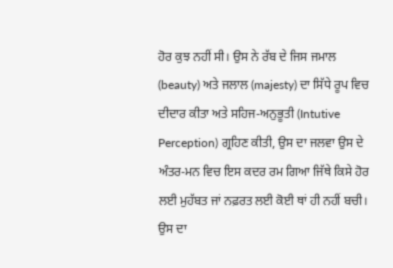ਹੋਰ ਕੁਝ ਨਹੀਂ ਸੀ। ਉਸ ਨੇ ਰੱਬ ਦੇ ਜਿਸ ਜਮਾਲ (beauty) ਅਤੇ ਜਲਾਲ (majesty) ਦਾ ਸਿੱਧੇ ਰੂਪ ਵਿਚ ਦੀਦਾਰ ਕੀਤਾ ਅਤੇ ਸਹਿਜ-ਅਨੁਭੂਤੀ (Intutive Perception) ਗ੍ਰਹਿਣ ਕੀਤੀ, ਉਸ ਦਾ ਜਲਵਾ ਉਸ ਦੇ ਅੰਤਰ-ਮਨ ਵਿਚ ਇਸ ਕਦਰ ਰਮ ਗਿਆ ਜਿੱਥੇ ਕਿਸੇ ਹੋਰ ਲਈ ਮੁਹੱਬਤ ਜਾਂ ਨਫ਼ਰਤ ਲਈ ਕੋਈ ਥਾਂ ਹੀ ਨਹੀਂ ਬਚੀ। ਉਸ ਦਾ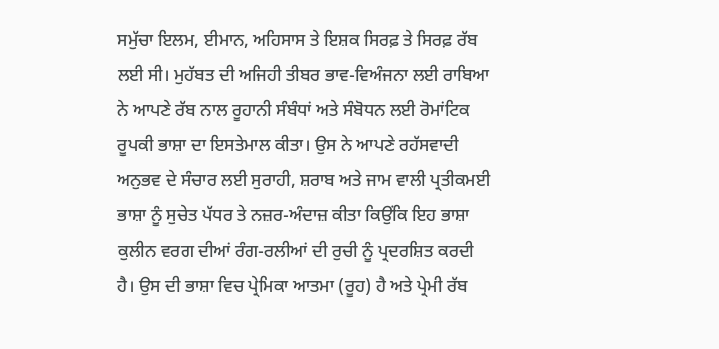ਸਮੁੱਚਾ ਇਲਮ, ਈਮਾਨ, ਅਹਿਸਾਸ ਤੇ ਇਸ਼ਕ ਸਿਰਫ਼ ਤੇ ਸਿਰਫ਼ ਰੱਬ ਲਈ ਸੀ। ਮੁਹੱਬਤ ਦੀ ਅਜਿਹੀ ਤੀਬਰ ਭਾਵ-ਵਿਅੰਜਨਾ ਲਈ ਰਾਬਿਆ ਨੇ ਆਪਣੇ ਰੱਬ ਨਾਲ ਰੂਹਾਨੀ ਸੰਬੰਧਾਂ ਅਤੇ ਸੰਬੋਧਨ ਲਈ ਰੋਮਾਂਟਿਕ ਰੂਪਕੀ ਭਾਸ਼ਾ ਦਾ ਇਸਤੇਮਾਲ ਕੀਤਾ। ਉਸ ਨੇ ਆਪਣੇ ਰਹੱਸਵਾਦੀ ਅਨੁਭਵ ਦੇ ਸੰਚਾਰ ਲਈ ਸੁਰਾਹੀ, ਸ਼ਰਾਬ ਅਤੇ ਜਾਮ ਵਾਲੀ ਪ੍ਰਤੀਕਮਈ ਭਾਸ਼ਾ ਨੂੰ ਸੁਚੇਤ ਪੱਧਰ ਤੇ ਨਜ਼ਰ-ਅੰਦਾਜ਼ ਕੀਤਾ ਕਿਉਂਕਿ ਇਹ ਭਾਸ਼ਾ ਕੁਲੀਨ ਵਰਗ ਦੀਆਂ ਰੰਗ-ਰਲੀਆਂ ਦੀ ਰੁਚੀ ਨੂੰ ਪ੍ਰਦਰਸ਼ਿਤ ਕਰਦੀ ਹੈ। ਉਸ ਦੀ ਭਾਸ਼ਾ ਵਿਚ ਪ੍ਰੇਮਿਕਾ ਆਤਮਾ (ਰੂਹ) ਹੈ ਅਤੇ ਪ੍ਰੇਮੀ ਰੱਬ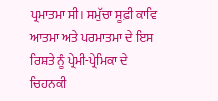ਪ੍ਰਮਾਤਮਾ ਸੀ। ਸਮੁੱਚਾ ਸੂਫ਼ੀ ਕਾਵਿ ਆਤਮਾ ਅਤੇ ਪਰਮਾਤਮਾ ਦੇ ਇਸ ਰਿਸ਼ਤੇ ਨੂੰ ਪ੍ਰੇਮੀ-ਪ੍ਰੇਮਿਕਾ ਦੇ ਚਿਹਨਕੀ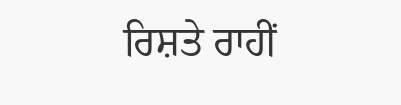ਰਿਸ਼ਤੇ ਰਾਹੀਂ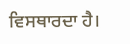ਵਿਸਥਾਰਦਾ ਹੈ।